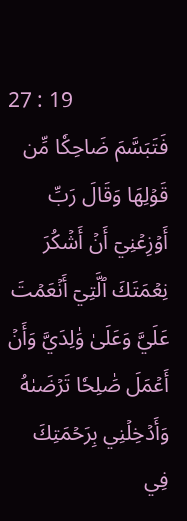27 : 19
فَتَبَسَّمَ ضَاحِكٗا مِّن قَوۡلِهَا وَقَالَ رَبِّ أَوۡزِعۡنِيٓ أَنۡ أَشۡكُرَ نِعۡمَتَكَ ٱلَّتِيٓ أَنۡعَمۡتَ عَلَيَّ وَعَلَىٰ وَٰلِدَيَّ وَأَنۡ أَعۡمَلَ صَٰلِحٗا تَرۡضَىٰهُ وَأَدۡخِلۡنِي بِرَحۡمَتِكَ فِي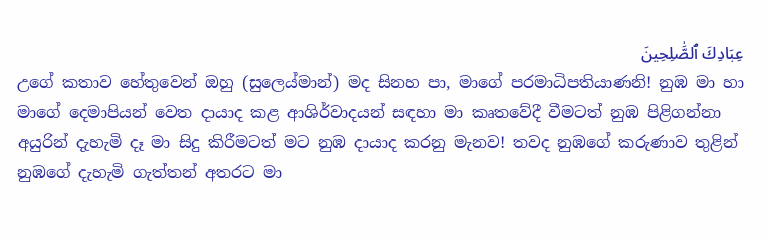عِبَادِكَ ٱلصَّٰلِحِينَ
උගේ කතාව හේතුවෙන් ඔහු (සුලෙය්මාන්) මද සිනහ පා, මාගේ පරමාධිපතියාණනි! නුඹ මා හා මාගේ දෙමාපියන් වෙත දායාද කළ ආශිර්වාදයන් සඳහා මා කෘතවේදී වීමටත් නුඹ පිළිගන්නා අයුරින් දැහැමි දෑ මා සිදු කිරීමටත් මට නුඹ දායාද කරනු මැනව! තවද නුඹගේ කරුණාව තුළින් නුඹගේ දැහැමි ගැත්තන් අතරට මා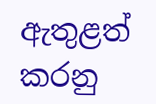ඇතුළත් කරනු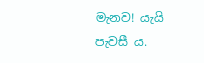මැනව! යැයි පැවසී ය.